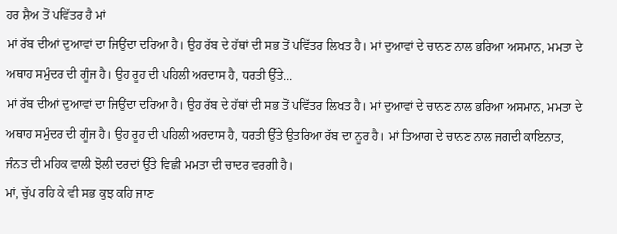ਹਰ ਸ਼ੈਅ ਤੋਂ ਪਵਿੱਤਰ ਹੈ ਮਾਂ
ਮਾਂ ਰੱਬ ਦੀਆਂ ਦੁਆਵਾਂ ਦਾ ਜਿਉਂਦਾ ਦਰਿਆ ਹੈ। ਉਹ ਰੱਬ ਦੇ ਹੱਥਾਂ ਦੀ ਸਭ ਤੋਂ ਪਵਿੱਤਰ ਲਿਖਤ ਹੈ। ਮਾਂ ਦੁਆਵਾਂ ਦੇ ਚਾਨਣ ਨਾਲ ਭਰਿਆ ਅਸਮਾਨ, ਮਮਤਾ ਦੇ ਅਥਾਹ ਸਮੁੰਦਰ ਦੀ ਗੂੰਜ ਹੈ। ਉਹ ਰੂਹ ਦੀ ਪਹਿਲੀ ਅਰਦਾਸ ਹੈ, ਧਰਤੀ ਉੱਤੇ...
ਮਾਂ ਰੱਬ ਦੀਆਂ ਦੁਆਵਾਂ ਦਾ ਜਿਉਂਦਾ ਦਰਿਆ ਹੈ। ਉਹ ਰੱਬ ਦੇ ਹੱਥਾਂ ਦੀ ਸਭ ਤੋਂ ਪਵਿੱਤਰ ਲਿਖਤ ਹੈ। ਮਾਂ ਦੁਆਵਾਂ ਦੇ ਚਾਨਣ ਨਾਲ ਭਰਿਆ ਅਸਮਾਨ, ਮਮਤਾ ਦੇ ਅਥਾਹ ਸਮੁੰਦਰ ਦੀ ਗੂੰਜ ਹੈ। ਉਹ ਰੂਹ ਦੀ ਪਹਿਲੀ ਅਰਦਾਸ ਹੈ, ਧਰਤੀ ਉੱਤੇ ਉਤਰਿਆ ਰੱਬ ਦਾ ਨੂਰ ਹੈ। ਮਾਂ ਤਿਆਗ ਦੇ ਚਾਨਣ ਨਾਲ ਜਗਦੀ ਕਾਇਨਾਤ, ਜੰਨਤ ਦੀ ਮਹਿਕ ਵਾਲੀ ਝੋਲੀ ਦਰਦਾਂ ਉੱਤੇ ਵਿਛੀ ਮਮਤਾ ਦੀ ਚਾਦਰ ਵਰਗੀ ਹੈ।
ਮਾਂ, ਚੁੱਪ ਰਹਿ ਕੇ ਵੀ ਸਭ ਕੁਝ ਕਹਿ ਜਾਣ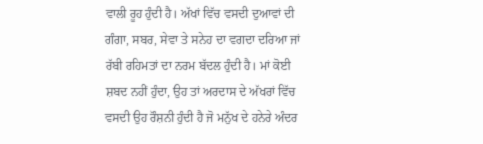ਵਾਲੀ ਰੂਹ ਹੁੰਦੀ ਹੈ। ਅੱਖਾਂ ਵਿੱਚ ਵਸਦੀ ਦੁਆਵਾਂ ਦੀ ਗੰਗਾ, ਸਬਰ, ਸੇਵਾ ਤੇ ਸਨੇਹ ਦਾ ਵਗਦਾ ਦਰਿਆ ਜਾਂ ਰੱਬੀ ਰਹਿਮਤਾਂ ਦਾ ਨਰਮ ਬੱਦਲ ਹੁੰਦੀ ਹੈ। ਮਾਂ ਕੋਈ ਸ਼ਬਦ ਨਹੀਂ ਹੁੰਦਾ, ਉਹ ਤਾਂ ਅਰਦਾਸ ਦੇ ਅੱਖਰਾਂ ਵਿੱਚ ਵਸਦੀ ਉਹ ਰੌਸ਼ਨੀ ਹੁੰਦੀ ਹੈ ਜੋ ਮਨੁੱਖ ਦੇ ਹਨੇਰੇ ਅੰਦਰ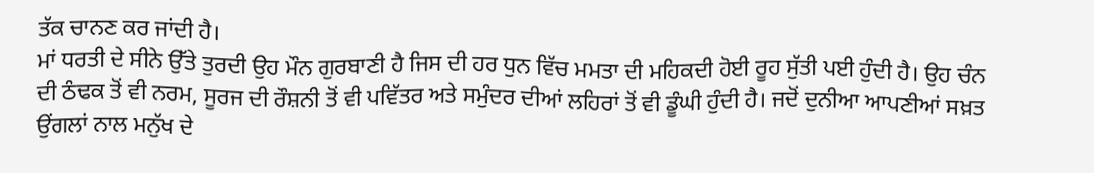ਤੱਕ ਚਾਨਣ ਕਰ ਜਾਂਦੀ ਹੈ।
ਮਾਂ ਧਰਤੀ ਦੇ ਸੀਨੇ ਉੱਤੇ ਤੁਰਦੀ ਉਹ ਮੌਨ ਗੁਰਬਾਣੀ ਹੈ ਜਿਸ ਦੀ ਹਰ ਧੁਨ ਵਿੱਚ ਮਮਤਾ ਦੀ ਮਹਿਕਦੀ ਹੋਈ ਰੂਹ ਸੁੱਤੀ ਪਈ ਹੁੰਦੀ ਹੈ। ਉਹ ਚੰਨ ਦੀ ਠੰਢਕ ਤੋਂ ਵੀ ਨਰਮ, ਸੂਰਜ ਦੀ ਰੌਸ਼ਨੀ ਤੋਂ ਵੀ ਪਵਿੱਤਰ ਅਤੇ ਸਮੁੰਦਰ ਦੀਆਂ ਲਹਿਰਾਂ ਤੋਂ ਵੀ ਡੂੰਘੀ ਹੁੰਦੀ ਹੈ। ਜਦੋਂ ਦੁਨੀਆ ਆਪਣੀਆਂ ਸਖ਼ਤ ਉਂਗਲਾਂ ਨਾਲ ਮਨੁੱਖ ਦੇ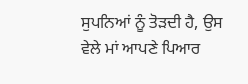ਸੁਪਨਿਆਂ ਨੂੰ ਤੋੜਦੀ ਹੈ, ਉਸ ਵੇਲੇ ਮਾਂ ਆਪਣੇ ਪਿਆਰ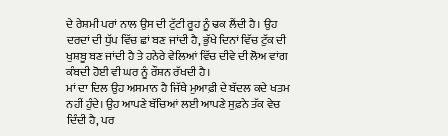ਦੇ ਰੇਸ਼ਮੀ ਪਰਾਂ ਨਾਲ ਉਸ ਦੀ ਟੁੱਟੀ ਰੂਹ ਨੂੰ ਢਕ ਲੈਂਦੀ ਹੈ। ਉਹ ਦਰਦਾਂ ਦੀ ਧੁੱਪ ਵਿੱਚ ਛਾਂ ਬਣ ਜਾਂਦੀ ਹੈ, ਭੁੱਖੇ ਦਿਨਾਂ ਵਿੱਚ ਟੁੱਕ ਦੀ ਖੁਸ਼ਬੂ ਬਣ ਜਾਂਦੀ ਹੈ ਤੇ ਹਨੇਰੇ ਵੇਲਿਆਂ ਵਿੱਚ ਦੀਵੇ ਦੀ ਲੋਅ ਵਾਂਗ ਕੰਬਦੀ ਹੋਈ ਵੀ ਘਰ ਨੂੰ ਰੌਸ਼ਨ ਰੱਖਦੀ ਹੈ।
ਮਾਂ ਦਾ ਦਿਲ ਉਹ ਅਸਮਾਨ ਹੈ ਜਿੱਥੇ ਮੁਆਫ਼ੀ ਦੇ ਬੱਦਲ ਕਦੇ ਖਤਮ ਨਹੀਂ ਹੁੰਦੇ। ਉਹ ਆਪਣੇ ਬੱਚਿਆਂ ਲਈ ਆਪਣੇ ਸੁਫ਼ਨੇ ਤੱਕ ਵੇਚ ਦਿੰਦੀ ਹੈ, ਪਰ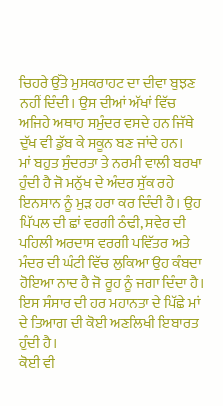ਚਿਹਰੇ ਉੱਤੇ ਮੁਸਕਰਾਹਟ ਦਾ ਦੀਵਾ ਬੁਝਣ ਨਹੀਂ ਦਿੰਦੀ। ਉਸ ਦੀਆਂ ਅੱਖਾਂ ਵਿੱਚ ਅਜਿਹੇ ਅਥਾਹ ਸਮੁੰਦਰ ਵਸਦੇ ਹਨ ਜਿੱਥੇ ਦੁੱਖ ਵੀ ਡੁੱਬ ਕੇ ਸਕੂਨ ਬਣ ਜਾਂਦੇ ਹਨ।
ਮਾਂ ਬਹੁਤ ਸੁੰਦਰਤਾ ਤੇ ਨਰਮੀ ਵਾਲੀ ਬਰਖਾ ਹੁੰਦੀ ਹੈ ਜੋ ਮਨੁੱਖ ਦੇ ਅੰਦਰ ਸੁੱਕ ਰਹੇ ਇਨਸਾਨ ਨੂੰ ਮੁੜ ਹਰਾ ਕਰ ਦਿੰਦੀ ਹੈ। ਉਹ ਪਿੱਪਲ ਦੀ ਛਾਂ ਵਰਗੀ ਠੰਢੀ, ਸਵੇਰ ਦੀ ਪਹਿਲੀ ਅਰਦਾਸ ਵਰਗੀ ਪਵਿੱਤਰ ਅਤੇ ਮੰਦਰ ਦੀ ਘੰਟੀ ਵਿੱਚ ਲੁਕਿਆ ਉਹ ਕੰਬਦਾ ਹੋਇਆ ਨਾਦ ਹੈ ਜੋ ਰੂਹ ਨੂੰ ਜਗਾ ਦਿੰਦਾ ਹੈ।
ਇਸ ਸੰਸਾਰ ਦੀ ਹਰ ਮਹਾਨਤਾ ਦੇ ਪਿੱਛੇ ਮਾਂ ਦੇ ਤਿਆਗ ਦੀ ਕੋਈ ਅਣਲਿਖੀ ਇਬਾਰਤ ਹੁੰਦੀ ਹੈ।
ਕੋਈ ਵੀ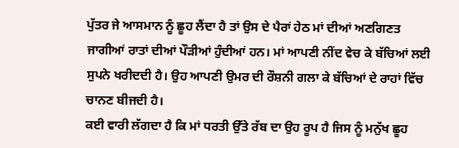ਪੁੱਤਰ ਜੇ ਆਸਮਾਨ ਨੂੰ ਛੂਹ ਲੈਂਦਾ ਹੈ ਤਾਂ ਉਸ ਦੇ ਪੈਰਾਂ ਹੇਠ ਮਾਂ ਦੀਆਂ ਅਣਗਿਣਤ ਜਾਗੀਆਂ ਰਾਤਾਂ ਦੀਆਂ ਪੌੜੀਆਂ ਹੁੰਦੀਆਂ ਹਨ। ਮਾਂ ਆਪਣੀ ਨੀਂਦ ਵੇਚ ਕੇ ਬੱਚਿਆਂ ਲਈ ਸੁਪਨੇ ਖਰੀਦਦੀ ਹੈ। ਉਹ ਆਪਣੀ ਉਮਰ ਦੀ ਰੌਸ਼ਨੀ ਗਲਾ ਕੇ ਬੱਚਿਆਂ ਦੇ ਰਾਹਾਂ ਵਿੱਚ ਚਾਨਣ ਬੀਜਦੀ ਹੈ।
ਕਈ ਵਾਰੀ ਲੱਗਦਾ ਹੈ ਕਿ ਮਾਂ ਧਰਤੀ ਉੱਤੇ ਰੱਬ ਦਾ ਉਹ ਰੂਪ ਹੈ ਜਿਸ ਨੂੰ ਮਨੁੱਖ ਛੂਹ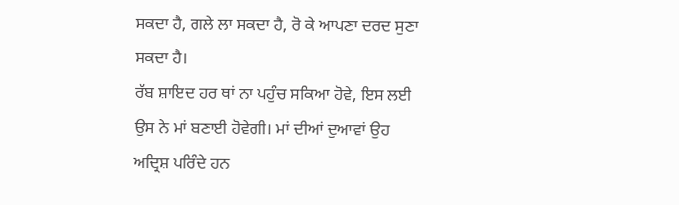ਸਕਦਾ ਹੈ, ਗਲੇ ਲਾ ਸਕਦਾ ਹੈ, ਰੋ ਕੇ ਆਪਣਾ ਦਰਦ ਸੁਣਾ ਸਕਦਾ ਹੈ।
ਰੱਬ ਸ਼ਾਇਦ ਹਰ ਥਾਂ ਨਾ ਪਹੁੰਚ ਸਕਿਆ ਹੋਵੇ, ਇਸ ਲਈ ਉਸ ਨੇ ਮਾਂ ਬਣਾਈ ਹੋਵੇਗੀ। ਮਾਂ ਦੀਆਂ ਦੁਆਵਾਂ ਉਹ ਅਦ੍ਰਿਸ਼ ਪਰਿੰਦੇ ਹਨ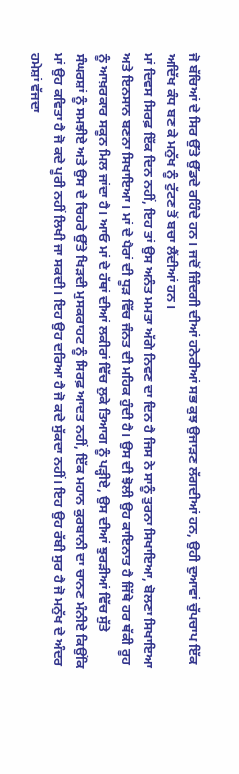ਜੋ ਬੱਚਿਆਂ ਦੇ ਸਿਰ ਉੱਤੇ ਉੱਡਦੇ ਰਹਿੰਦੇ ਹਨ। ਜਦੋਂ ਜ਼ਿੰਦਗੀ ਦੀਆਂ ਹਨੇਰੀਆਂ ਸਭ ਕੁਝ ਉਜਾੜਣ ਲੱਗਦੀਆਂ ਹਨ, ਉਹੀ ਦੁਆਵਾਂ ਚੁੱਪਚਾਪ ਇੱਕ ਅਦਿੱਖ ਕੰਧ ਬਣ ਕੇ ਮਨੁੱਖ ਨੂੰ ਟੁੱਟਣ ਤੋਂ ਬਚਾ ਲੈਂਦੀਆਂ ਹਨ।
ਮਾਂ ਦਿਵਸ ਸਿਰਫ਼ ਇੱਕ ਦਿਨ ਨਹੀਂ, ਇਹ ਤਾਂ ਉਸ ਅਨੰਤ ਮਮਤਾ ਅੱਗੇ ਨਿਵਣ ਦਾ ਦਿਨ ਹੈ ਜਿਸ ਨੇ ਸਾਨੂੰ ਤੁਰਨਾ ਸਿਖਾਇਆ, ਬੋਲਣਾ ਸਿਖਾਇਆ ਅਤੇ ਇਨਸਾਨ ਬਣਨਾ ਸਿਖਾਇਆ। ਮਾਂ ਦੇ ਪੈਰਾਂ ਦੀ ਧੂੜ ਵਿੱਚ ਜੰਨਤ ਦੀ ਮਹਿਕ ਹੁੰਦੀ ਹੈ। ਉਸ ਦੀ ਝੋਲੀ ਉਹ ਕਾਇਨਾਤ ਹੈ ਜਿੱਥੇ ਹਰ ਥੱਕੀ ਰੂਹ ਨੂੰ ਆਖ਼ਰਕਾਰ ਸਕੂਨ ਮਿਲ ਜਾਂਦਾ ਹੈ। ਆਓ ਮਾਂ ਦੇ ਹੱਥਾਂ ਦੀਆਂ ਲਕੀਰਾਂ ਵਿੱਚ ਲੁਕੇ ਤਿਆਗ ਨੂੰ ਪੜ੍ਹੀਏ, ਉਸ ਦੀਆਂ ਝੁਰੜੀਆਂ ਵਿੱਚ ਸੁੱਤੇ ਸੰਘਰਸ਼ਾਂ ਨੂੰ ਸਮਝੀਏ ਅਤੇ ਉਸ ਦੇ ਚਿਹਰੇ ਉੱਤੇ ਖਿੜਦੀ ਮੁਸਕਰਾਹਟ ਨੂੰ ਸਿਰਫ਼ ਆਦਤ ਨਹੀਂ, ਇੱਕ ਮਹਾਨ ਕੁਰਬਾਨੀ ਦਾ ਚਾਨਣ ਮੰਨੀਏ ਕਿਉਂਕਿ ਮਾਂ ਉਹ ਕਵਿਤਾ ਹੈ ਜੋ ਕਦੇ ਪੂਰੀ ਨਹੀਂ ਲਿਖੀ ਜਾ ਸਕਦੀ। ਇਹ ਉਹ ਦਰਿਆ ਹੈ ਜੋ ਕਦੇ ਸੁੱਕਦਾ ਨਹੀਂ। ਇਹ ਉਹ ਰੱਬੀ ਸੁਰ ਹੈ ਜੋ ਮਨੁੱਖ ਦੇ ਅੰਦਰ ਹਮੇਸ਼ਾਂ ਵੱਜਦਾ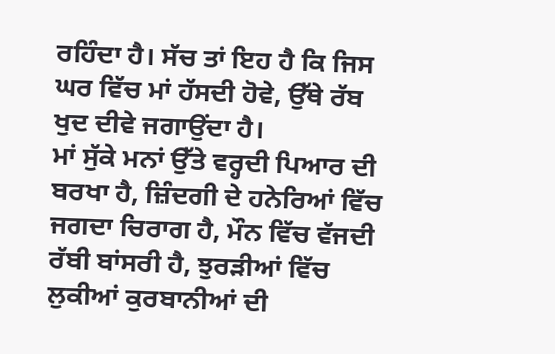ਰਹਿੰਦਾ ਹੈ। ਸੱਚ ਤਾਂ ਇਹ ਹੈ ਕਿ ਜਿਸ ਘਰ ਵਿੱਚ ਮਾਂ ਹੱਸਦੀ ਹੋਵੇ, ਉੱਥੇ ਰੱਬ ਖੁਦ ਦੀਵੇ ਜਗਾਉਂਦਾ ਹੈ।
ਮਾਂ ਸੁੱਕੇ ਮਨਾਂ ਉੱਤੇ ਵਰ੍ਹਦੀ ਪਿਆਰ ਦੀ ਬਰਖਾ ਹੈ, ਜ਼ਿੰਦਗੀ ਦੇ ਹਨੇਰਿਆਂ ਵਿੱਚ ਜਗਦਾ ਚਿਰਾਗ ਹੈ, ਮੌਨ ਵਿੱਚ ਵੱਜਦੀ ਰੱਬੀ ਬਾਂਸਰੀ ਹੈ, ਝੁਰੜੀਆਂ ਵਿੱਚ ਲੁਕੀਆਂ ਕੁਰਬਾਨੀਆਂ ਦੀ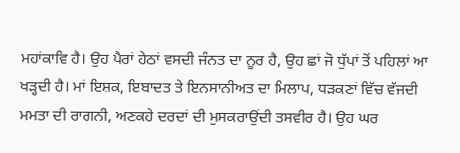ਮਹਾਂਕਾਵਿ ਹੈ। ਉਹ ਪੈਰਾਂ ਹੇਠਾਂ ਵਸਦੀ ਜੰਨਤ ਦਾ ਨੂਰ ਹੈ, ਉਹ ਛਾਂ ਜੋ ਧੁੱਪਾਂ ਤੋਂ ਪਹਿਲਾਂ ਆ ਖੜ੍ਹਦੀ ਹੈ। ਮਾਂ ਇਸ਼ਕ, ਇਬਾਦਤ ਤੇ ਇਨਸਾਨੀਅਤ ਦਾ ਮਿਲਾਪ, ਧੜਕਣਾਂ ਵਿੱਚ ਵੱਜਦੀ ਮਮਤਾ ਦੀ ਰਾਗਨੀ, ਅਣਕਹੇ ਦਰਦਾਂ ਦੀ ਮੁਸਕਰਾਉਂਦੀ ਤਸਵੀਰ ਹੈ। ਉਹ ਘਰ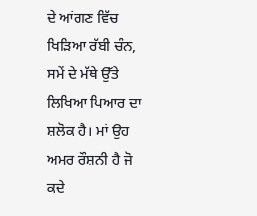ਦੇ ਆਂਗਣ ਵਿੱਚ ਖਿੜਿਆ ਰੱਬੀ ਚੰਨ, ਸਮੇਂ ਦੇ ਮੱਥੇ ਉੱਤੇ ਲਿਖਿਆ ਪਿਆਰ ਦਾ ਸ਼ਲੋਕ ਹੈ। ਮਾਂ ਉਹ ਅਮਰ ਰੌਸ਼ਨੀ ਹੈ ਜੋ ਕਦੇ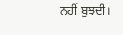ਨਹੀਂ ਬੁਝਦੀ।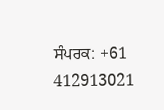ਸੰਪਰਕ: +61 412913021